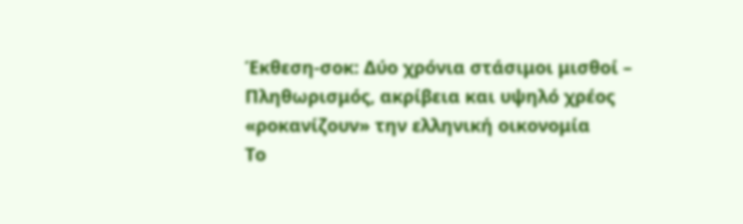Έκθεση-σοκ: Δύο χρόνια στάσιμοι μισθοί – Πληθωρισμός, ακρίβεια και υψηλό χρέος «ροκανίζουν» την ελληνική οικονομία
Το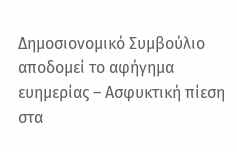Δημοσιονομικό Συμβούλιο αποδομεί το αφήγημα ευημερίας – Ασφυκτική πίεση στα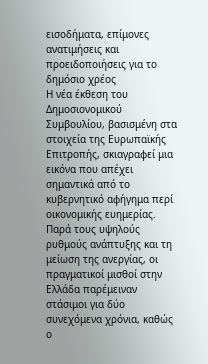εισοδήματα, επίμονες ανατιμήσεις και προειδοποιήσεις για το δημόσιο χρέος
Η νέα έκθεση του Δημοσιονομικού Συμβουλίου, βασισμένη στα στοιχεία της Ευρωπαϊκής Επιτροπής, σκιαγραφεί μια εικόνα που απέχει σημαντικά από το κυβερνητικό αφήγημα περί οικονομικής ευημερίας. Παρά τους υψηλούς ρυθμούς ανάπτυξης και τη μείωση της ανεργίας, οι πραγματικοί μισθοί στην Ελλάδα παρέμειναν στάσιμοι για δύο συνεχόμενα χρόνια, καθώς ο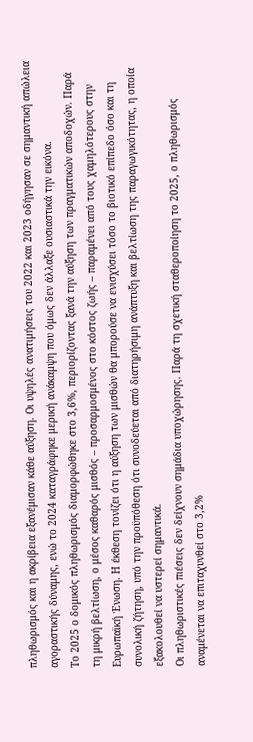πληθωρισμός και η ακρίβεια εξανέμισαν κάθε αύξηση. Οι υψηλές ανατιμήσεις του 2022 και 2023 οδήγησαν σε σημαντική απώλεια αγοραστικής δύναμης, ενώ το 2024 καταγράφηκε μερική ανάκαμψη που όμως δεν άλλαξε ουσιαστικά την εικόνα.
Το 2025 ο δομικός πληθωρισμός διαμορφώθηκε στο 3,6%, περιορίζοντας ξανά την αύξηση των πραγματικών αποδοχών. Παρά τη μικρή βελτίωση, ο μέσος καθαρός μισθός – προσαρμοσμένος στο κόστος ζωής – παραμένει από τους χαμηλότερους στην Ευρωπαϊκή Ένωση. Η έκθεση τονίζει ότι η αύξηση των μισθών θα μπορούσε να ενισχύσει τόσο το βιοτικό επίπεδο όσο και τη συνολική ζήτηση, υπό την προϋπόθεση ότι συνοδεύεται από διατηρήσιμη ανάπτυξη και βελτίωση της παραγωγικότητας, η οποία εξακολουθεί να υστερεί σημαντικά.
Οι πληθωριστικές πιέσεις δεν δείχνουν σημάδια υποχώρησης. Παρά τη σχετική σταθεροποίηση το 2025, ο πληθωρισμός αναμένεται να επιταχυνθεί στο 3,2%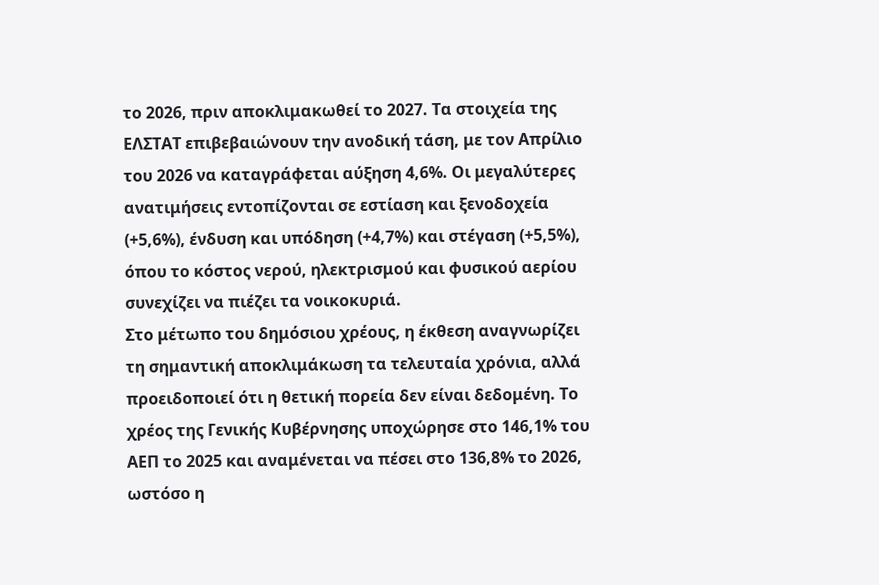το 2026, πριν αποκλιμακωθεί το 2027. Τα στοιχεία της ΕΛΣΤΑΤ επιβεβαιώνουν την ανοδική τάση, με τον Απρίλιο του 2026 να καταγράφεται αύξηση 4,6%. Οι μεγαλύτερες ανατιμήσεις εντοπίζονται σε εστίαση και ξενοδοχεία (+5,6%), ένδυση και υπόδηση (+4,7%) και στέγαση (+5,5%), όπου το κόστος νερού, ηλεκτρισμού και φυσικού αερίου συνεχίζει να πιέζει τα νοικοκυριά.
Στο μέτωπο του δημόσιου χρέους, η έκθεση αναγνωρίζει τη σημαντική αποκλιμάκωση τα τελευταία χρόνια, αλλά προειδοποιεί ότι η θετική πορεία δεν είναι δεδομένη. Το χρέος της Γενικής Κυβέρνησης υποχώρησε στο 146,1% του ΑΕΠ το 2025 και αναμένεται να πέσει στο 136,8% το 2026, ωστόσο η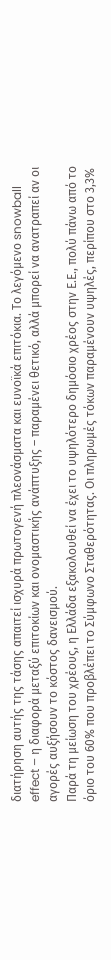διατήρηση αυτής της τάσης απαιτεί ισχυρά πρωτογενή πλεονάσματα και ευνοϊκά επιτόκια. Το λεγόμενο snowball effect – η διαφορά μεταξύ επιτοκίων και ονομαστικής ανάπτυξης – παραμένει θετικό, αλλά μπορεί να ανατραπεί αν οι αγορές αυξήσουν το κόστος δανεισμού.
Παρά τη μείωση του χρέους, η Ελλάδα εξακολουθεί να έχει το υψηλότερο δημόσιο χρέος στην Ε.Ε., πολύ πάνω από το όριο του 60% που προβλέπει το Σύμφωνο Σταθερότητας. Οι πληρωμές τόκων παραμένουν υψηλές, περίπου στο 3,3%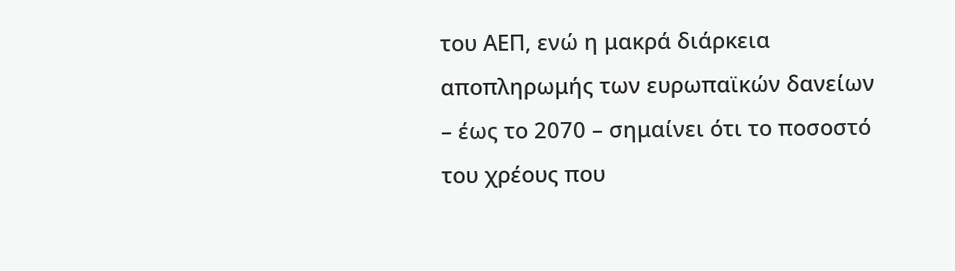του ΑΕΠ, ενώ η μακρά διάρκεια αποπληρωμής των ευρωπαϊκών δανείων – έως το 2070 – σημαίνει ότι το ποσοστό του χρέους που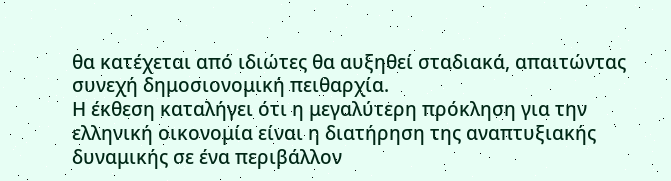θα κατέχεται από ιδιώτες θα αυξηθεί σταδιακά, απαιτώντας συνεχή δημοσιονομική πειθαρχία.
Η έκθεση καταλήγει ότι η μεγαλύτερη πρόκληση για την ελληνική οικονομία είναι η διατήρηση της αναπτυξιακής δυναμικής σε ένα περιβάλλον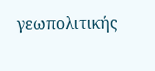γεωπολιτικής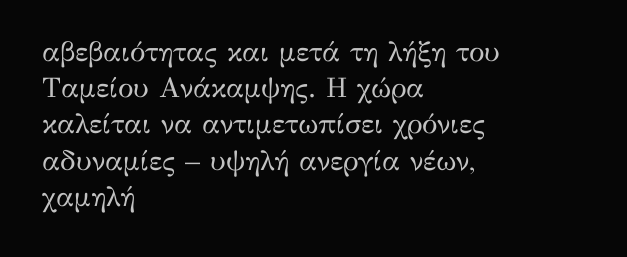αβεβαιότητας και μετά τη λήξη του Ταμείου Ανάκαμψης. Η χώρα καλείται να αντιμετωπίσει χρόνιες αδυναμίες – υψηλή ανεργία νέων, χαμηλή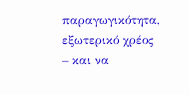παραγωγικότητα, εξωτερικό χρέος – και να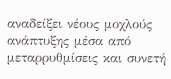αναδείξει νέους μοχλούς ανάπτυξης μέσα από μεταρρυθμίσεις και συνετή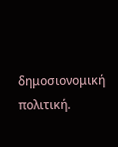δημοσιονομική πολιτική.